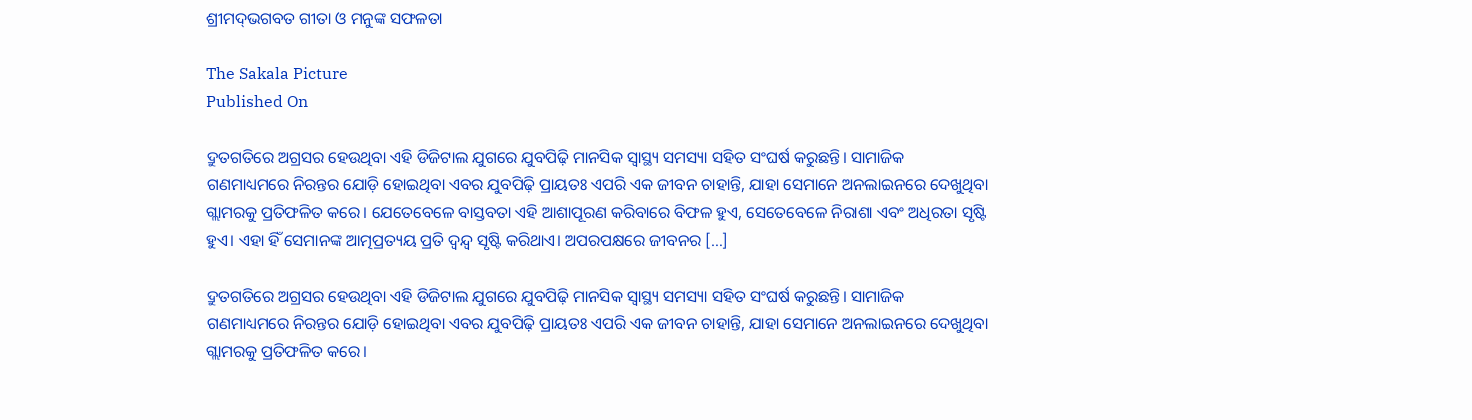ଶ୍ରୀମଦ୍‌ଭଗବତ ଗୀତା ଓ ମନୁଙ୍କ ସଫଳତା

The Sakala Picture
Published On

ଦ୍ରୁତଗତିରେ ଅଗ୍ରସର ହେଉଥିବା ଏହି ଡିଜିଟାଲ ଯୁଗରେ ଯୁବପିଢ଼ି ମାନସିକ ସ୍ୱାସ୍ଥ୍ୟ ସମସ୍ୟା ସହିତ ସଂଘର୍ଷ କରୁଛନ୍ତି। ସାମାଜିକ ଗଣମାଧ୍ୟମରେ ନିରନ୍ତର ଯୋଡ଼ି ହୋଇଥିବା ଏବର ଯୁବପିଢ଼ି ପ୍ରାୟତଃ ଏପରି ଏକ ଜୀବନ ଚାହାନ୍ତି, ଯାହା ସେମାନେ ଅନଲାଇନରେ ଦେଖୁଥିବା ଗ୍ଲାମରକୁ ପ୍ରତିଫଳିତ କରେ। ଯେତେବେଳେ ବାସ୍ତବତା ଏହି ଆଶାପୂରଣ କରିବାରେ ବିଫଳ ହୁଏ, ସେତେବେଳେ ନିରାଶା ଏବଂ ଅଧିରତା ସୃଷ୍ଟି ହୁଏ। ଏହା ହିଁ ସେମାନଙ୍କ ଆତ୍ମପ୍ରତ୍ୟୟ ପ୍ରତି ଦ୍ୱନ୍ଦ୍ୱ ସୃଷ୍ଟି କରିଥାଏ। ଅପରପକ୍ଷରେ ଜୀବନର […]

ଦ୍ରୁତଗତିରେ ଅଗ୍ରସର ହେଉଥିବା ଏହି ଡିଜିଟାଲ ଯୁଗରେ ଯୁବପିଢ଼ି ମାନସିକ ସ୍ୱାସ୍ଥ୍ୟ ସମସ୍ୟା ସହିତ ସଂଘର୍ଷ କରୁଛନ୍ତି। ସାମାଜିକ ଗଣମାଧ୍ୟମରେ ନିରନ୍ତର ଯୋଡ଼ି ହୋଇଥିବା ଏବର ଯୁବପିଢ଼ି ପ୍ରାୟତଃ ଏପରି ଏକ ଜୀବନ ଚାହାନ୍ତି, ଯାହା ସେମାନେ ଅନଲାଇନରେ ଦେଖୁଥିବା ଗ୍ଲାମରକୁ ପ୍ରତିଫଳିତ କରେ।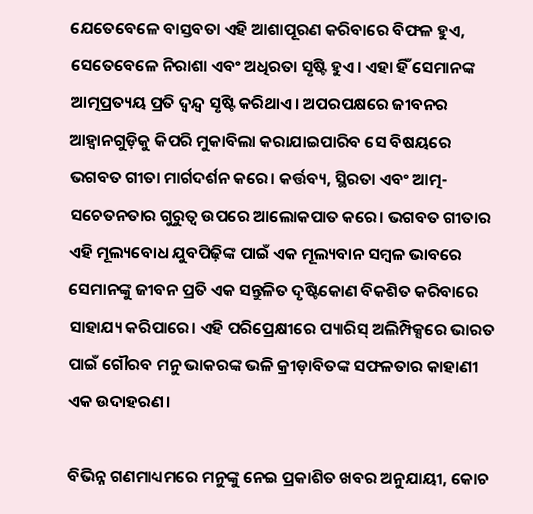ଯେତେବେଳେ ବାସ୍ତବତା ଏହି ଆଶାପୂରଣ କରିବାରେ ବିଫଳ ହୁଏ, ସେତେବେଳେ ନିରାଶା ଏବଂ ଅଧିରତା ସୃଷ୍ଟି ହୁଏ। ଏହା ହିଁ ସେମାନଙ୍କ ଆତ୍ମପ୍ରତ୍ୟୟ ପ୍ରତି ଦ୍ୱନ୍ଦ୍ୱ ସୃଷ୍ଟି କରିଥାଏ। ଅପରପକ୍ଷରେ ଜୀବନର ଆହ୍ୱାନଗୁଡ଼ିକୁ କିପରି ମୁକାବିଲା କରାଯାଇପାରିବ ସେ ବିଷୟରେ ଭଗବତ ଗୀତା ମାର୍ଗଦର୍ଶନ କରେ। କର୍ତ୍ତବ୍ୟ, ସ୍ଥିରତା ଏବଂ ଆତ୍ମ-ସଚେତନତାର ଗୁରୁତ୍ୱ ଉପରେ ଆଲୋକପାତ କରେ। ଭଗବତ ଗୀତାର ଏହି ମୂଲ୍ୟବୋଧ ଯୁବପିଢ଼ିଙ୍କ ପାଇଁ ଏକ ମୂଲ୍ୟବାନ ସମ୍ବଳ ଭାବରେ ସେମାନଙ୍କୁ ଜୀବନ ପ୍ରତି ଏକ ସନ୍ତୁଳିତ ଦୃଷ୍ଟିକୋଣ ବିକଶିତ କରିବାରେ ସାହାଯ୍ୟ କରିପାରେ। ଏହି ପରିପ୍ରେକ୍ଷୀରେ ପ୍ୟାରିସ୍‌‌ ଅଲିମ୍ପିକ୍ସରେ ଭାରତ ପାଇଁ ଗୌରବ ମନୁ ଭାକରଙ୍କ ଭଳି କ୍ରୀଡ଼ାବିତଙ୍କ ସଫଳତାର କାହାଣୀ ଏକ ଉଦାହରଣ।

ବିଭିନ୍ନ ଗଣମାଧ୍ୟମରେ ମନୁଙ୍କୁ ନେଇ ପ୍ରକାଶିତ ଖବର ଅନୁଯାୟୀ, କୋଚ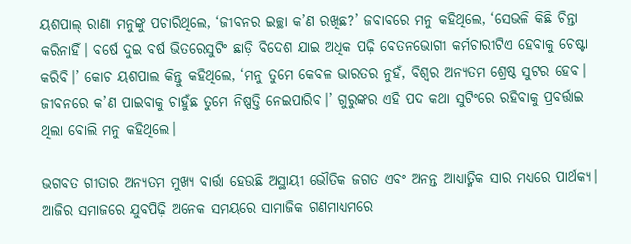ୟଶପାଲ୍‌‌ ରାଣା ମନୁଙ୍କୁ ପଚାରିଥିଲେ, ‘ଜୀବନର ଇଚ୍ଛା କ’ଣ ରଖିଛ?’ ଜବାବରେ ମନୁ କହିଥିଲେ, ‘ସେଭଳି କିଛି ଚିନ୍ତା କରିନାହିଁ। ବର୍ଷେ ଦୁଇ ବର୍ଷ ଭିତରେସୁଟିଂ ଛାଡ଼ି ବିଦେଶ ଯାଇ ଅଧିକ ପଢ଼ି ବେତନଭୋଗୀ କର୍ମଚାରୀଟିଏ ହେବାକୁ ଚେଷ୍ଟା କରିବି।’ କୋଚ ୟଶପାଲ କିନ୍ତୁ କହିଥିଲେ, ‘ମନୁ ତୁମେ କେବଳ ଭାରତର ନୁହଁ, ବିଶ୍ୱର ଅନ୍ୟତମ ଶ୍ରେଷ୍ଠ ସୁଟର ହେବ। ଜୀବନରେ କ’ଣ ପାଇବାକୁ ଚାହୁଁଛ ତୁମେ ନିଷ୍ପତ୍ତି ନେଇପାରିବ।’ ଗୁରୁଙ୍କର ଏହି ପଦ କଥା ସୁଟିଂରେ ରହିବାକୁ ପ୍ରବର୍ତ୍ତାଇ ଥିଲା ବୋଲି ମନୁ କହିଥିଲେ।

ଭଗବତ ଗୀତାର ଅନ୍ୟତମ ମୁଖ୍ୟ ବାର୍ତ୍ତା ହେଉଛି ଅସ୍ଥାୟୀ ଭୌତିକ ଜଗତ ଏବଂ ଅନନ୍ତ ଆଧ୍ୟାତ୍ମିକ ସାର ମଧ୍ୟରେ ପାର୍ଥକ୍ୟ। ଆଜିର ସମାଜରେ ଯୁବପିଢ଼ି ଅନେକ ସମୟରେ ସାମାଜିକ ଗଣମାଧ୍ୟମରେ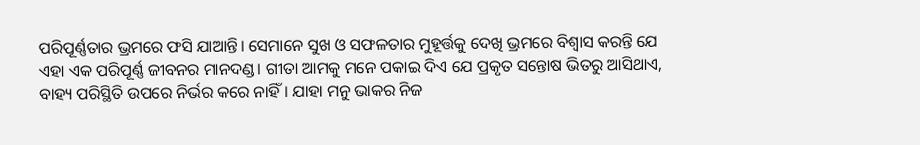ପରିପୂର୍ଣ୍ଣତାର ଭ୍ରମରେ ଫସି ଯାଆନ୍ତି। ସେମାନେ ସୁଖ ଓ ସଫଳତାର ମୁହୂର୍ତ୍ତକୁ ଦେଖି ଭ୍ରମରେ ବିଶ୍ୱାସ କରନ୍ତି ଯେ ଏହା ଏକ ପରିପୂର୍ଣ୍ଣ ଜୀବନର ମାନଦଣ୍ଡ। ଗୀତା ଆମକୁ ମନେ ପକାଇ ଦିଏ ଯେ ପ୍ରକୃତ ସନ୍ତୋଷ ଭିତରୁ ଆସିଥାଏ, ବାହ୍ୟ ପରିସ୍ଥିତି ଉପରେ ନିର୍ଭର କରେ ନାହିଁ। ଯାହା ମନୁ ଭାକର ନିଜ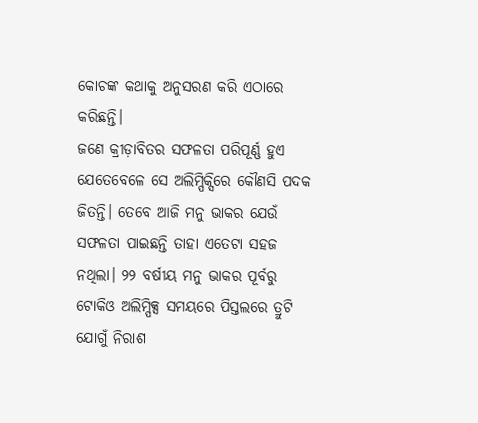କୋଚଙ୍କ କଥାକୁ ଅନୁସରଣ କରି ଏଠାରେ କରିଛନ୍ତି।
ଜଣେ କ୍ରୀଡ଼ାବିତର ସଫଳତା ପରିପୂର୍ଣ୍ଣ ହୁଏ ଯେତେବେଳେ ସେ ଅଲିମ୍ପିକ୍ସିରେ କୌଣସି ପଦକ ଜିତନ୍ତି। ତେବେ ଆଜି ମନୁ ଭାକର ଯେଉଁ ସଫଳତା ପାଇଛନ୍ତି ତାହା ଏତେଟା ସହଜ ନଥିଲା। ୨୨ ବର୍ଷୀୟ ମନୁ ଭାକର ପୂର୍ବରୁ ଟୋକିଓ ଅଲିମ୍ପିକ୍ସ ସମୟରେ ପିସ୍ତଲରେ ତ୍ରୁଟି ଯୋଗୁଁ ନିରାଶ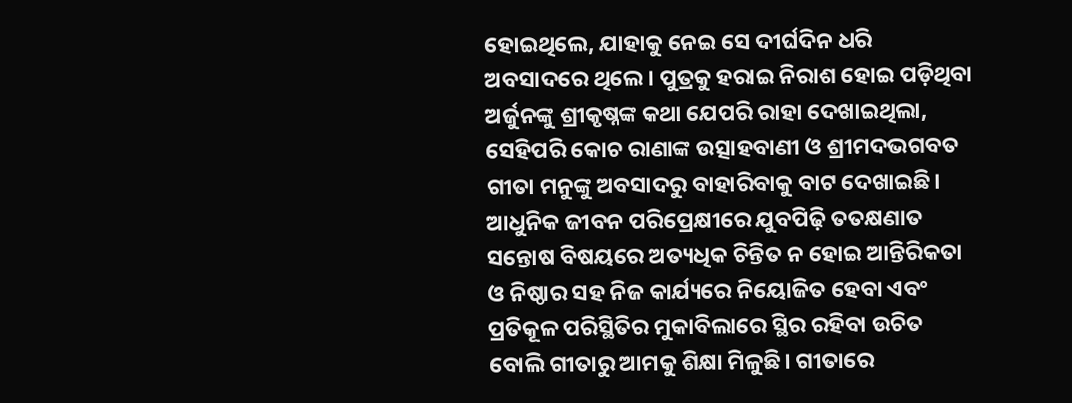ହୋଇଥିଲେ, ଯାହାକୁ ନେଇ ସେ ଦୀର୍ଘଦିନ ଧରି ଅବସାଦରେ ଥିଲେ। ପୁତ୍ରକୁ ହରାଇ ନିରାଶ ହୋଇ ପଡ଼ିଥିବା ଅର୍ଜୁନଙ୍କୁ ଶ୍ରୀକୃଷ୍ନଙ୍କ କଥା ଯେପରି ରାହା ଦେଖାଇଥିଲା, ସେହିପରି କୋଚ ରାଣାଙ୍କ ଉତ୍ସାହବାଣୀ ଓ ଶ୍ରୀମଦଭଗବତ ଗୀତା ମନୁଙ୍କୁ ଅବସାଦରୁ ବାହାରିବାକୁ ବାଟ ଦେଖାଇଛି।
ଆଧୁନିକ ଜୀବନ ପରିପ୍ରେକ୍ଷୀରେ ଯୁବପିଢ଼ି ତତକ୍ଷଣାତ ସନ୍ତୋଷ ବିଷୟରେ ଅତ୍ୟଧିକ ଚିନ୍ତିତ ନ ହୋଇ ଆନ୍ତିରିକତା ଓ ନିଷ୍ଠାର ସହ ନିଜ କାର୍ଯ୍ୟରେ ନିୟୋଜିତ ହେବା ଏବଂ ପ୍ରତିକୂଳ ପରିସ୍ଥିତିର ମୁକାବିଲାରେ ସ୍ଥିର ରହିବା ଉଚିତ ବୋଲି ଗୀତାରୁ ଆମକୁ ଶିକ୍ଷା ମିଳୁଛି। ଗୀତାରେ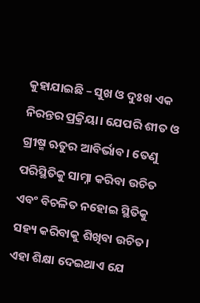କୁହାଯାଇଛି – ସୁଖ ଓ ଦୁଃଖ ଏକ ନିରନ୍ତର ପ୍ରକ୍ରିୟା। ଯେପରି ଶୀତ ଓ ଗ୍ରୀଷ୍ମ ଋତୁର ଆବିର୍ଭାବ। ତେଣୁ ପରିସ୍ଥିତିକୁ ସାମ୍ନା କରିବା ଉଚିତ ଏବଂ ବିଚଳିତ ନହୋଇ ସ୍ଥିତିକୁ ସହ୍ୟ କରିବାକୁ ଶିଖିବା ଉଚିତ। ଏହା ଶିକ୍ଷା ଦେଇଥାଏ ଯେ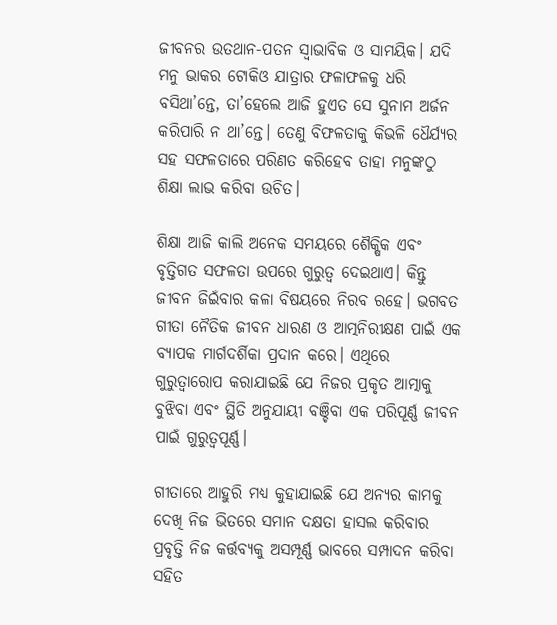ଜୀବନର ଉତଥାନ-ପତନ ସ୍ୱାଭାବିକ ଓ ସାମୟିକ। ଯଦି ମନୁ ଭାକର ଟୋକିଓ ଯାତ୍ରାର ଫଳାଫଳକୁ ଧରି ବସିଥା’ନ୍ତେ, ତା’ହେଲେ ଆଜି ହୁଏତ ସେ ସୁନାମ ଅର୍ଜନ କରିପାରି ନ ଥା’ନ୍ତେ। ତେଣୁ ବିଫଳତାକୁ କିଭଳି ଧୈର୍ଯ୍ୟର ସହ ସଫଳତାରେ ପରିଣତ କରିହେବ ତାହା ମନୁଙ୍କଠୁ ଶିକ୍ଷା ଲାଭ କରିବା ଉଚିତ।

ଶିକ୍ଷା ଆଜି କାଲି ଅନେକ ସମୟରେ ଶୈକ୍ଷିକ ଏବଂ ବୃତ୍ତିଗତ ସଫଳତା ଉପରେ ଗୁରୁତ୍ୱ ଦେଇଥାଏ। କିନ୍ତୁ ଜୀବନ ଜିଇଁବାର କଳା ବିଷୟରେ ନିରବ ରହେ। ଭଗବତ ଗୀତା ନୈତିକ ଜୀବନ ଧାରଣ ଓ ଆତ୍ମନିରୀକ୍ଷଣ ପାଇଁ ଏକ ବ୍ୟାପକ ମାର୍ଗଦର୍ଶିକା ପ୍ରଦାନ କରେ। ଏଥିରେ ଗୁରୁତ୍ୱାରୋପ କରାଯାଇଛି ଯେ ନିଜର ପ୍ରକୃତ ଆତ୍ମାକୁ ବୁଝିବା ଏବଂ ସ୍ଥିତି ଅନୁଯାୟୀ ବଞ୍ଚିବା ଏକ ପରିପୂର୍ଣ୍ଣ ଜୀବନ ପାଇଁ ଗୁରୁତ୍ୱପୂର୍ଣ୍ଣ।

ଗୀତାରେ ଆହୁରି ମଧ୍ୟ କୁହାଯାଇଛି ଯେ ଅନ୍ୟର କାମକୁ ଦେଖି ନିଜ ଭିତରେ ସମାନ ଦକ୍ଷତା ହାସଲ କରିବାର ପ୍ରବୃତ୍ତି ନିଜ କର୍ତ୍ତବ୍ୟକୁ ଅସମ୍ପୂର୍ଣ୍ଣ ଭାବରେ ସମ୍ପାଦନ କରିବା ସହିତ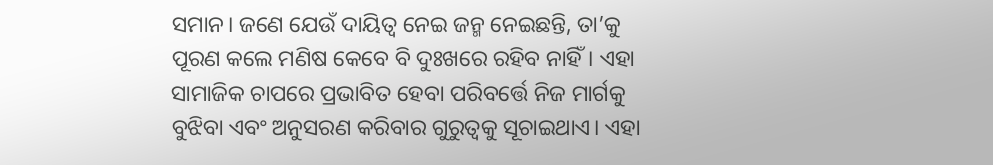ସମାନ। ଜଣେ ଯେଉଁ ଦାୟିତ୍ୱ ନେଇ ଜନ୍ମ ନେଇଛନ୍ତି, ତା’କୁ ପୂରଣ କଲେ ମଣିଷ କେବେ ବି ଦୁଃଖରେ ରହିବ ନାହିଁ। ଏହା ସାମାଜିକ ଚାପରେ ପ୍ରଭାବିତ ହେବା ପରିବର୍ତ୍ତେ ନିଜ ମାର୍ଗକୁ ବୁଝିବା ଏବଂ ଅନୁସରଣ କରିବାର ଗୁରୁତ୍ୱକୁ ସୂଚାଇଥାଏ। ଏହା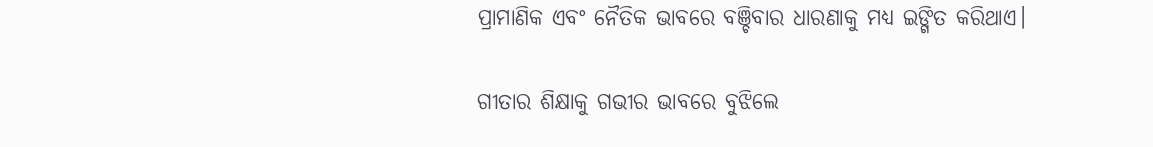ପ୍ରାମାଣିକ ଏବଂ ନୈତିକ ଭାବରେ ବଞ୍ଚିବାର ଧାରଣାକୁ ମଧ୍ୟ ଇଙ୍ଗିତ କରିଥାଏ।

ଗୀତାର ଶିକ୍ଷାକୁ ଗଭୀର ଭାବରେ ବୁଝିଲେ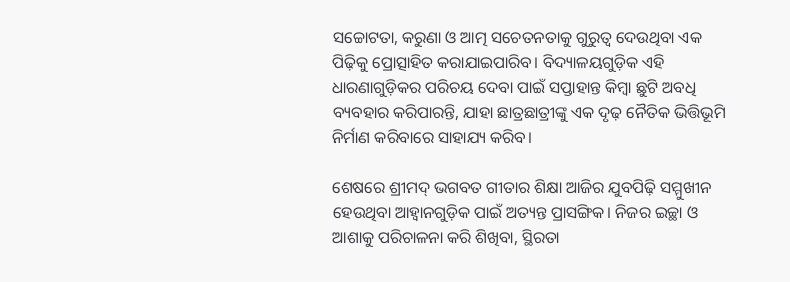ସଚ୍ଚୋଟତା, କରୁଣା ଓ ଆତ୍ମ ସଚେତନତାକୁ ଗୁରୁତ୍ୱ ଦେଉଥିବା ଏକ ପିଢ଼ିକୁ ପ୍ରୋତ୍ସାହିତ କରାଯାଇପାରିବ। ବିଦ୍ୟାଳୟଗୁଡ଼ିକ ଏହି ଧାରଣାଗୁଡ଼ିକର ପରିଚୟ ଦେବା ପାଇଁ ସପ୍ତାହାନ୍ତ କିମ୍ବା ଛୁଟି ଅବଧି ବ୍ୟବହାର କରିପାରନ୍ତି, ଯାହା ଛାତ୍ରଛାତ୍ରୀଙ୍କୁ ଏକ ଦୃଢ଼ ନୈତିକ ଭିତ୍ତିଭୂମି ନିର୍ମାଣ କରିବାରେ ସାହାଯ୍ୟ କରିବ।

ଶେଷରେ ଶ୍ରୀମଦ୍‌‌ ଭଗବତ ଗୀତାର ଶିକ୍ଷା ଆଜିର ଯୁବପିଢ଼ି ସମ୍ମୁଖୀନ ହେଉଥିବା ଆହ୍ୱାନଗୁଡ଼ିକ ପାଇଁ ଅତ୍ୟନ୍ତ ପ୍ରାସଙ୍ଗିକ। ନିଜର ଇଚ୍ଛା ଓ ଆଶାକୁ ପରିଚାଳନା କରି ଶିଖିବା, ସ୍ଥିରତା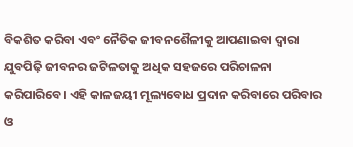ବିକଶିତ କରିବା ଏବଂ ନୈତିକ ଜୀବନଶୈଳୀକୁ ଆପଣାଇବା ଦ୍ୱାରା ଯୁବପିଢ଼ି ଜୀବନର ଜଟିଳତାକୁ ଅଧିକ ସହଜରେ ପରିଚାଳନା କରିପାରିବେ। ଏହି କାଳଜୟୀ ମୂଲ୍ୟବୋଧ ପ୍ରଦାନ କରିବାରେ ପରିବାର ଓ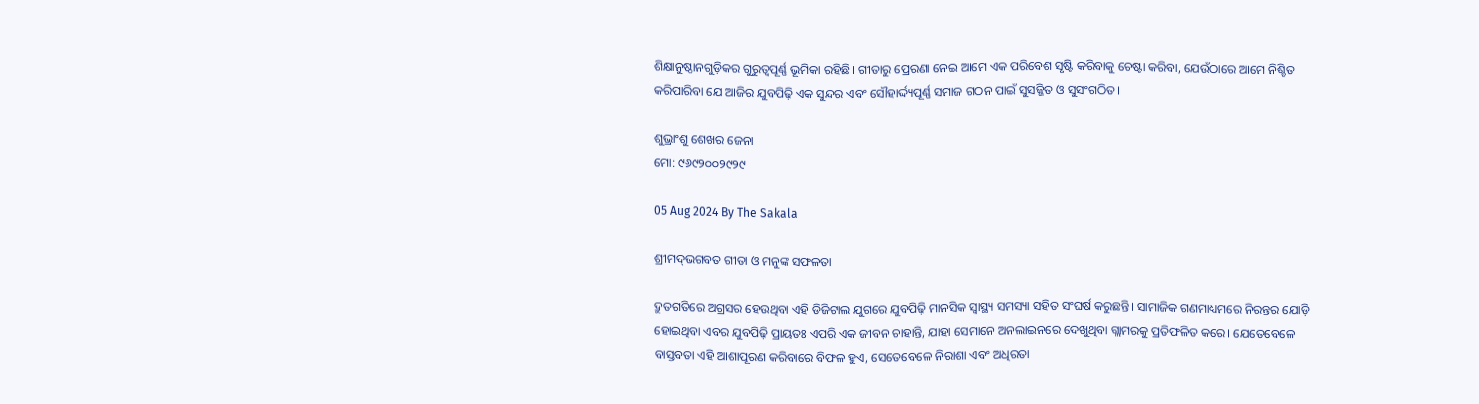ଶିକ୍ଷାନୁଷ୍ଠାନଗୁଡ଼ିକର ଗୁରୁତ୍ୱପୂର୍ଣ୍ଣ ଭୂମିକା ରହିଛି। ଗୀତାରୁ ପ୍ରେରଣା ନେଇ ଆମେ ଏକ ପରିବେଶ ସୃଷ୍ଟି କରିବାକୁ ଚେଷ୍ଟା କରିବା, ଯେଉଁଠାରେ ଆମେ ନିଶ୍ଚିତ କରିପାରିବା ଯେ ଆଜିର ଯୁବପିଢ଼ି ଏକ ସୁନ୍ଦର ଏବଂ ସୌହାର୍ଦ୍ଦ୍ୟପୂର୍ଣ୍ଣ ସମାଜ ଗଠନ ପାଇଁ ସୁସଜ୍ଜିତ ଓ ସୁସଂଗଠିତ।

ଶୁଭ୍ରାଂଶୁ ଶେଖର ଜେନା
ମୋ: ୯୬୯୨୦୦୨୯୨୯

05 Aug 2024 By The Sakala

ଶ୍ରୀମଦ୍‌ଭଗବତ ଗୀତା ଓ ମନୁଙ୍କ ସଫଳତା

ଦ୍ରୁତଗତିରେ ଅଗ୍ରସର ହେଉଥିବା ଏହି ଡିଜିଟାଲ ଯୁଗରେ ଯୁବପିଢ଼ି ମାନସିକ ସ୍ୱାସ୍ଥ୍ୟ ସମସ୍ୟା ସହିତ ସଂଘର୍ଷ କରୁଛନ୍ତି। ସାମାଜିକ ଗଣମାଧ୍ୟମରେ ନିରନ୍ତର ଯୋଡ଼ି ହୋଇଥିବା ଏବର ଯୁବପିଢ଼ି ପ୍ରାୟତଃ ଏପରି ଏକ ଜୀବନ ଚାହାନ୍ତି, ଯାହା ସେମାନେ ଅନଲାଇନରେ ଦେଖୁଥିବା ଗ୍ଲାମରକୁ ପ୍ରତିଫଳିତ କରେ। ଯେତେବେଳେ ବାସ୍ତବତା ଏହି ଆଶାପୂରଣ କରିବାରେ ବିଫଳ ହୁଏ, ସେତେବେଳେ ନିରାଶା ଏବଂ ଅଧିରତା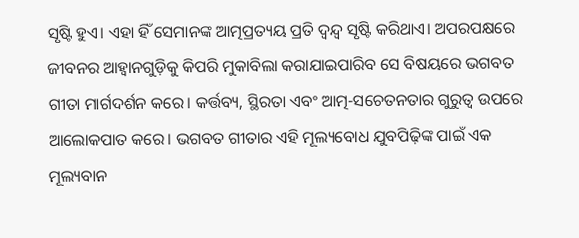ସୃଷ୍ଟି ହୁଏ। ଏହା ହିଁ ସେମାନଙ୍କ ଆତ୍ମପ୍ରତ୍ୟୟ ପ୍ରତି ଦ୍ୱନ୍ଦ୍ୱ ସୃଷ୍ଟି କରିଥାଏ। ଅପରପକ୍ଷରେ ଜୀବନର ଆହ୍ୱାନଗୁଡ଼ିକୁ କିପରି ମୁକାବିଲା କରାଯାଇପାରିବ ସେ ବିଷୟରେ ଭଗବତ ଗୀତା ମାର୍ଗଦର୍ଶନ କରେ। କର୍ତ୍ତବ୍ୟ, ସ୍ଥିରତା ଏବଂ ଆତ୍ମ-ସଚେତନତାର ଗୁରୁତ୍ୱ ଉପରେ ଆଲୋକପାତ କରେ। ଭଗବତ ଗୀତାର ଏହି ମୂଲ୍ୟବୋଧ ଯୁବପିଢ଼ିଙ୍କ ପାଇଁ ଏକ ମୂଲ୍ୟବାନ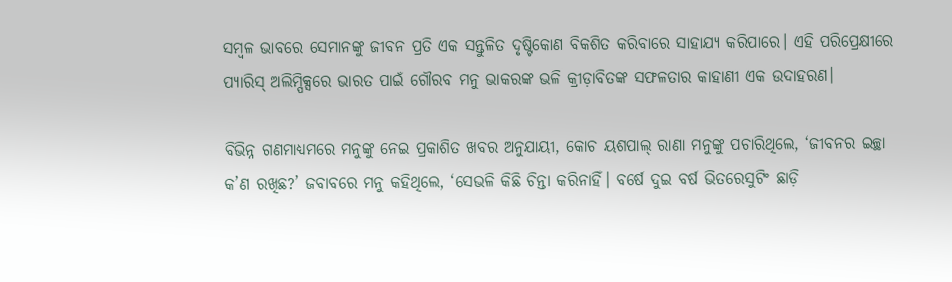ସମ୍ବଳ ଭାବରେ ସେମାନଙ୍କୁ ଜୀବନ ପ୍ରତି ଏକ ସନ୍ତୁଳିତ ଦୃଷ୍ଟିକୋଣ ବିକଶିତ କରିବାରେ ସାହାଯ୍ୟ କରିପାରେ। ଏହି ପରିପ୍ରେକ୍ଷୀରେ ପ୍ୟାରିସ୍‌‌ ଅଲିମ୍ପିକ୍ସରେ ଭାରତ ପାଇଁ ଗୌରବ ମନୁ ଭାକରଙ୍କ ଭଳି କ୍ରୀଡ଼ାବିତଙ୍କ ସଫଳତାର କାହାଣୀ ଏକ ଉଦାହରଣ।

ବିଭିନ୍ନ ଗଣମାଧ୍ୟମରେ ମନୁଙ୍କୁ ନେଇ ପ୍ରକାଶିତ ଖବର ଅନୁଯାୟୀ, କୋଚ ୟଶପାଲ୍‌‌ ରାଣା ମନୁଙ୍କୁ ପଚାରିଥିଲେ, ‘ଜୀବନର ଇଚ୍ଛା କ’ଣ ରଖିଛ?’ ଜବାବରେ ମନୁ କହିଥିଲେ, ‘ସେଭଳି କିଛି ଚିନ୍ତା କରିନାହିଁ। ବର୍ଷେ ଦୁଇ ବର୍ଷ ଭିତରେସୁଟିଂ ଛାଡ଼ି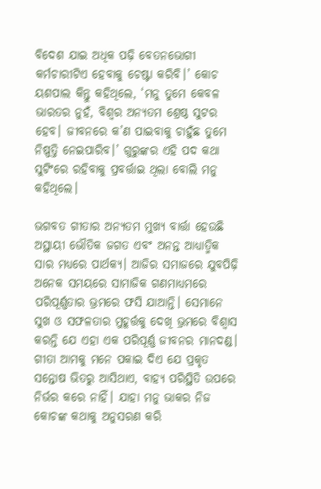ବିଦେଶ ଯାଇ ଅଧିକ ପଢ଼ି ବେତନଭୋଗୀ କର୍ମଚାରୀଟିଏ ହେବାକୁ ଚେଷ୍ଟା କରିବି।’ କୋଚ ୟଶପାଲ କିନ୍ତୁ କହିଥିଲେ, ‘ମନୁ ତୁମେ କେବଳ ଭାରତର ନୁହଁ, ବିଶ୍ୱର ଅନ୍ୟତମ ଶ୍ରେଷ୍ଠ ସୁଟର ହେବ। ଜୀବନରେ କ’ଣ ପାଇବାକୁ ଚାହୁଁଛ ତୁମେ ନିଷ୍ପତ୍ତି ନେଇପାରିବ।’ ଗୁରୁଙ୍କର ଏହି ପଦ କଥା ସୁଟିଂରେ ରହିବାକୁ ପ୍ରବର୍ତ୍ତାଇ ଥିଲା ବୋଲି ମନୁ କହିଥିଲେ।

ଭଗବତ ଗୀତାର ଅନ୍ୟତମ ମୁଖ୍ୟ ବାର୍ତ୍ତା ହେଉଛି ଅସ୍ଥାୟୀ ଭୌତିକ ଜଗତ ଏବଂ ଅନନ୍ତ ଆଧ୍ୟାତ୍ମିକ ସାର ମଧ୍ୟରେ ପାର୍ଥକ୍ୟ। ଆଜିର ସମାଜରେ ଯୁବପିଢ଼ି ଅନେକ ସମୟରେ ସାମାଜିକ ଗଣମାଧ୍ୟମରେ ପରିପୂର୍ଣ୍ଣତାର ଭ୍ରମରେ ଫସି ଯାଆନ୍ତି। ସେମାନେ ସୁଖ ଓ ସଫଳତାର ମୁହୂର୍ତ୍ତକୁ ଦେଖି ଭ୍ରମରେ ବିଶ୍ୱାସ କରନ୍ତି ଯେ ଏହା ଏକ ପରିପୂର୍ଣ୍ଣ ଜୀବନର ମାନଦଣ୍ଡ। ଗୀତା ଆମକୁ ମନେ ପକାଇ ଦିଏ ଯେ ପ୍ରକୃତ ସନ୍ତୋଷ ଭିତରୁ ଆସିଥାଏ, ବାହ୍ୟ ପରିସ୍ଥିତି ଉପରେ ନିର୍ଭର କରେ ନାହିଁ। ଯାହା ମନୁ ଭାକର ନିଜ କୋଚଙ୍କ କଥାକୁ ଅନୁସରଣ କରି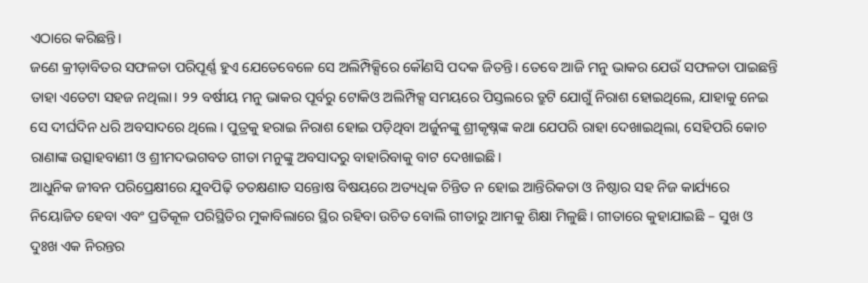ଏଠାରେ କରିଛନ୍ତି।
ଜଣେ କ୍ରୀଡ଼ାବିତର ସଫଳତା ପରିପୂର୍ଣ୍ଣ ହୁଏ ଯେତେବେଳେ ସେ ଅଲିମ୍ପିକ୍ସିରେ କୌଣସି ପଦକ ଜିତନ୍ତି। ତେବେ ଆଜି ମନୁ ଭାକର ଯେଉଁ ସଫଳତା ପାଇଛନ୍ତି ତାହା ଏତେଟା ସହଜ ନଥିଲା। ୨୨ ବର୍ଷୀୟ ମନୁ ଭାକର ପୂର୍ବରୁ ଟୋକିଓ ଅଲିମ୍ପିକ୍ସ ସମୟରେ ପିସ୍ତଲରେ ତ୍ରୁଟି ଯୋଗୁଁ ନିରାଶ ହୋଇଥିଲେ, ଯାହାକୁ ନେଇ ସେ ଦୀର୍ଘଦିନ ଧରି ଅବସାଦରେ ଥିଲେ। ପୁତ୍ରକୁ ହରାଇ ନିରାଶ ହୋଇ ପଡ଼ିଥିବା ଅର୍ଜୁନଙ୍କୁ ଶ୍ରୀକୃଷ୍ନଙ୍କ କଥା ଯେପରି ରାହା ଦେଖାଇଥିଲା, ସେହିପରି କୋଚ ରାଣାଙ୍କ ଉତ୍ସାହବାଣୀ ଓ ଶ୍ରୀମଦଭଗବତ ଗୀତା ମନୁଙ୍କୁ ଅବସାଦରୁ ବାହାରିବାକୁ ବାଟ ଦେଖାଇଛି।
ଆଧୁନିକ ଜୀବନ ପରିପ୍ରେକ୍ଷୀରେ ଯୁବପିଢ଼ି ତତକ୍ଷଣାତ ସନ୍ତୋଷ ବିଷୟରେ ଅତ୍ୟଧିକ ଚିନ୍ତିତ ନ ହୋଇ ଆନ୍ତିରିକତା ଓ ନିଷ୍ଠାର ସହ ନିଜ କାର୍ଯ୍ୟରେ ନିୟୋଜିତ ହେବା ଏବଂ ପ୍ରତିକୂଳ ପରିସ୍ଥିତିର ମୁକାବିଲାରେ ସ୍ଥିର ରହିବା ଉଚିତ ବୋଲି ଗୀତାରୁ ଆମକୁ ଶିକ୍ଷା ମିଳୁଛି। ଗୀତାରେ କୁହାଯାଇଛି – ସୁଖ ଓ ଦୁଃଖ ଏକ ନିରନ୍ତର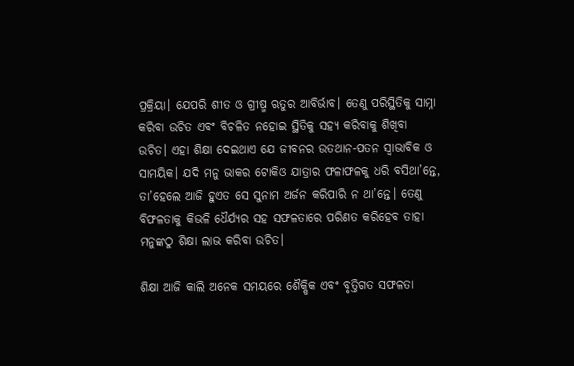ପ୍ରକ୍ରିୟା। ଯେପରି ଶୀତ ଓ ଗ୍ରୀଷ୍ମ ଋତୁର ଆବିର୍ଭାବ। ତେଣୁ ପରିସ୍ଥିତିକୁ ସାମ୍ନା କରିବା ଉଚିତ ଏବଂ ବିଚଳିତ ନହୋଇ ସ୍ଥିତିକୁ ସହ୍ୟ କରିବାକୁ ଶିଖିବା ଉଚିତ। ଏହା ଶିକ୍ଷା ଦେଇଥାଏ ଯେ ଜୀବନର ଉତଥାନ-ପତନ ସ୍ୱାଭାବିକ ଓ ସାମୟିକ। ଯଦି ମନୁ ଭାକର ଟୋକିଓ ଯାତ୍ରାର ଫଳାଫଳକୁ ଧରି ବସିଥା’ନ୍ତେ, ତା’ହେଲେ ଆଜି ହୁଏତ ସେ ସୁନାମ ଅର୍ଜନ କରିପାରି ନ ଥା’ନ୍ତେ। ତେଣୁ ବିଫଳତାକୁ କିଭଳି ଧୈର୍ଯ୍ୟର ସହ ସଫଳତାରେ ପରିଣତ କରିହେବ ତାହା ମନୁଙ୍କଠୁ ଶିକ୍ଷା ଲାଭ କରିବା ଉଚିତ।

ଶିକ୍ଷା ଆଜି କାଲି ଅନେକ ସମୟରେ ଶୈକ୍ଷିକ ଏବଂ ବୃତ୍ତିଗତ ସଫଳତା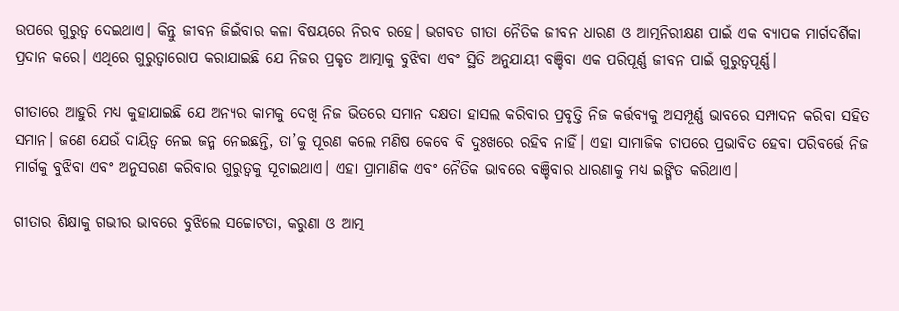ଉପରେ ଗୁରୁତ୍ୱ ଦେଇଥାଏ। କିନ୍ତୁ ଜୀବନ ଜିଇଁବାର କଳା ବିଷୟରେ ନିରବ ରହେ। ଭଗବତ ଗୀତା ନୈତିକ ଜୀବନ ଧାରଣ ଓ ଆତ୍ମନିରୀକ୍ଷଣ ପାଇଁ ଏକ ବ୍ୟାପକ ମାର୍ଗଦର୍ଶିକା ପ୍ରଦାନ କରେ। ଏଥିରେ ଗୁରୁତ୍ୱାରୋପ କରାଯାଇଛି ଯେ ନିଜର ପ୍ରକୃତ ଆତ୍ମାକୁ ବୁଝିବା ଏବଂ ସ୍ଥିତି ଅନୁଯାୟୀ ବଞ୍ଚିବା ଏକ ପରିପୂର୍ଣ୍ଣ ଜୀବନ ପାଇଁ ଗୁରୁତ୍ୱପୂର୍ଣ୍ଣ।

ଗୀତାରେ ଆହୁରି ମଧ୍ୟ କୁହାଯାଇଛି ଯେ ଅନ୍ୟର କାମକୁ ଦେଖି ନିଜ ଭିତରେ ସମାନ ଦକ୍ଷତା ହାସଲ କରିବାର ପ୍ରବୃତ୍ତି ନିଜ କର୍ତ୍ତବ୍ୟକୁ ଅସମ୍ପୂର୍ଣ୍ଣ ଭାବରେ ସମ୍ପାଦନ କରିବା ସହିତ ସମାନ। ଜଣେ ଯେଉଁ ଦାୟିତ୍ୱ ନେଇ ଜନ୍ମ ନେଇଛନ୍ତି, ତା’କୁ ପୂରଣ କଲେ ମଣିଷ କେବେ ବି ଦୁଃଖରେ ରହିବ ନାହିଁ। ଏହା ସାମାଜିକ ଚାପରେ ପ୍ରଭାବିତ ହେବା ପରିବର୍ତ୍ତେ ନିଜ ମାର୍ଗକୁ ବୁଝିବା ଏବଂ ଅନୁସରଣ କରିବାର ଗୁରୁତ୍ୱକୁ ସୂଚାଇଥାଏ। ଏହା ପ୍ରାମାଣିକ ଏବଂ ନୈତିକ ଭାବରେ ବଞ୍ଚିବାର ଧାରଣାକୁ ମଧ୍ୟ ଇଙ୍ଗିତ କରିଥାଏ।

ଗୀତାର ଶିକ୍ଷାକୁ ଗଭୀର ଭାବରେ ବୁଝିଲେ ସଚ୍ଚୋଟତା, କରୁଣା ଓ ଆତ୍ମ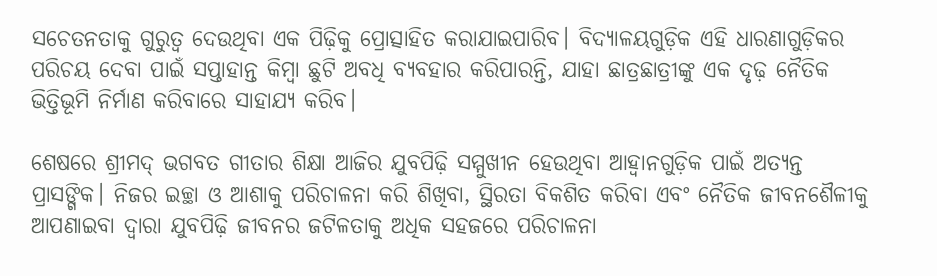ସଚେତନତାକୁ ଗୁରୁତ୍ୱ ଦେଉଥିବା ଏକ ପିଢ଼ିକୁ ପ୍ରୋତ୍ସାହିତ କରାଯାଇପାରିବ। ବିଦ୍ୟାଳୟଗୁଡ଼ିକ ଏହି ଧାରଣାଗୁଡ଼ିକର ପରିଚୟ ଦେବା ପାଇଁ ସପ୍ତାହାନ୍ତ କିମ୍ବା ଛୁଟି ଅବଧି ବ୍ୟବହାର କରିପାରନ୍ତି, ଯାହା ଛାତ୍ରଛାତ୍ରୀଙ୍କୁ ଏକ ଦୃଢ଼ ନୈତିକ ଭିତ୍ତିଭୂମି ନିର୍ମାଣ କରିବାରେ ସାହାଯ୍ୟ କରିବ।

ଶେଷରେ ଶ୍ରୀମଦ୍‌‌ ଭଗବତ ଗୀତାର ଶିକ୍ଷା ଆଜିର ଯୁବପିଢ଼ି ସମ୍ମୁଖୀନ ହେଉଥିବା ଆହ୍ୱାନଗୁଡ଼ିକ ପାଇଁ ଅତ୍ୟନ୍ତ ପ୍ରାସଙ୍ଗିକ। ନିଜର ଇଚ୍ଛା ଓ ଆଶାକୁ ପରିଚାଳନା କରି ଶିଖିବା, ସ୍ଥିରତା ବିକଶିତ କରିବା ଏବଂ ନୈତିକ ଜୀବନଶୈଳୀକୁ ଆପଣାଇବା ଦ୍ୱାରା ଯୁବପିଢ଼ି ଜୀବନର ଜଟିଳତାକୁ ଅଧିକ ସହଜରେ ପରିଚାଳନା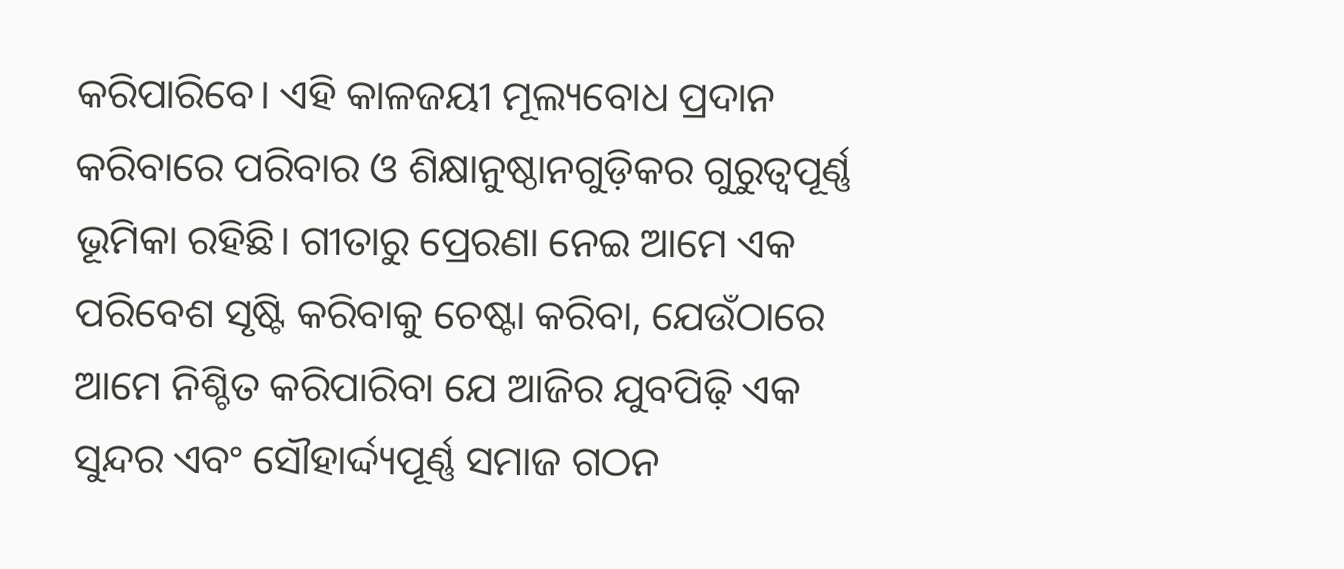କରିପାରିବେ। ଏହି କାଳଜୟୀ ମୂଲ୍ୟବୋଧ ପ୍ରଦାନ କରିବାରେ ପରିବାର ଓ ଶିକ୍ଷାନୁଷ୍ଠାନଗୁଡ଼ିକର ଗୁରୁତ୍ୱପୂର୍ଣ୍ଣ ଭୂମିକା ରହିଛି। ଗୀତାରୁ ପ୍ରେରଣା ନେଇ ଆମେ ଏକ ପରିବେଶ ସୃଷ୍ଟି କରିବାକୁ ଚେଷ୍ଟା କରିବା, ଯେଉଁଠାରେ ଆମେ ନିଶ୍ଚିତ କରିପାରିବା ଯେ ଆଜିର ଯୁବପିଢ଼ି ଏକ ସୁନ୍ଦର ଏବଂ ସୌହାର୍ଦ୍ଦ୍ୟପୂର୍ଣ୍ଣ ସମାଜ ଗଠନ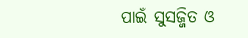ପାଇଁ ସୁସଜ୍ଜିତ ଓ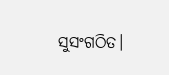ସୁସଂଗଠିତ।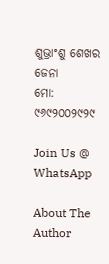ଶୁଭ୍ରାଂଶୁ ଶେଖର ଜେନା
ମୋ: ୯୬୯୨୦୦୨୯୨୯

Join Us @ WhatsApp

About The Author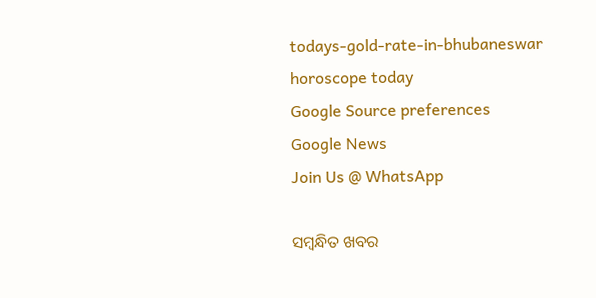todays-gold-rate-in-bhubaneswar
horoscope today
Google Source preferences
Google News
Join Us @ WhatsApp

ସମ୍ବନ୍ଧିତ ଖବର